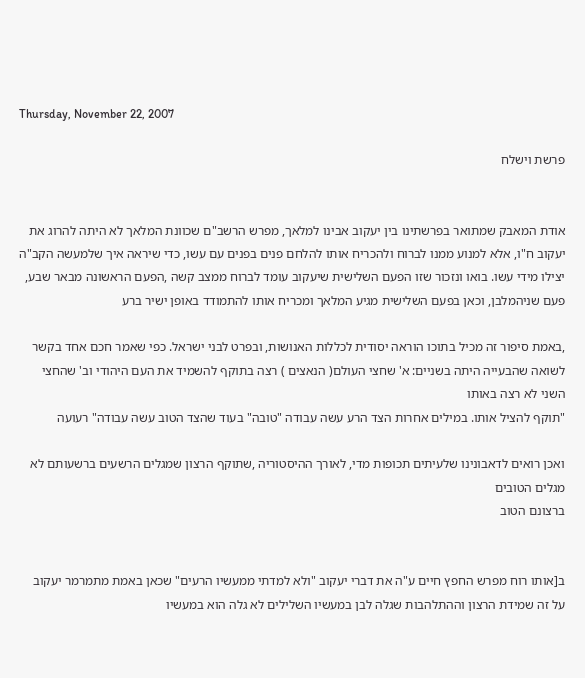Thursday, November 22, 2007

פרשת וישלח


אודת המאבק שמתואר בפרשתינו בין יעקוב אבינו למלאך, מפרש הרשב"ם שכוונת המלאך לא היתה להרוג את יעקוב ח"ו, אלא למנוע ממנו לברוח ולהכריח אותו להלחם פנים בפנים עם עשו, כדי שיראה איך שלמעשה הקב"ה יצילו מידי עשו. בואו ונזכור שזו הפעם השלישית שיעקוב עומד לברוח ממצב קשה ,הפעם הראשונה מבאר שבע, פעם שניהמלבן, וכאן בפעם השלישית מגיע המלאך ומכריח אותו להתמודד באופן ישיר ברע

,באמת סיפור זה מכיל בתוכו הוראה יסודית לכללות האנושות, ובפרט לבני ישראל. כפי שאמר חכם אחד בקשר לשואה שהבעייה היתה בשניים: א' שחצי העולם( הנאצים ) רצה בתוקף להשמיד את העם היהודי וב' שהחצי השני לא רצה באותו
"תוקף להציל אותו. במילים אחרות הצד הרע עשה עבודה "טובה" בעוד שהצד הטוב עשה עבודה" רעועה

ואכן רואים לדאבונינו שלעיתים תכופות מדי, לאורך ההיסטוריה ,שתוקף הרצון שמגלים הרשעים ברשעותם לא מגלים הטובים
ברצונם הטוב


ב[אותו רוח מפרש החפץ חיים ע"ה את דברי יעקוב "ולא למדתי ממעשיו הרעים" שכאן באמת מתמרמר יעקוב על זה שמידת הרצון וההתלהבות שגלה לבן במעשיו השלילים לא גלה הוא במעשיו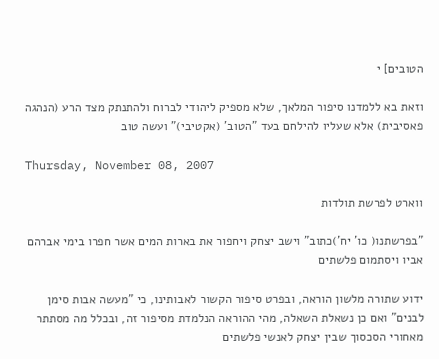הטובים] י

וזאת בא ללמדנו סיפור המלאך, שלא מספיק ליהודי לברוח ולהתנתק מצד הרע (הנהגה פאסיבית) אלא שעליו להילחם בעד "הטוב' (אקטיבי)" ועשה טוב

Thursday, November 08, 2007

ווארט לפרשת תולדות

"בפרשתנו( כו' יח')כתוב" וישב יצחק ויחפור את בארות המים אשר חפרו בימי אברהם אביו ויסתמום פלשתים

ידוע שתורה מלשון הוראה, ובפרט סיפור הקשור לאבותינו, כי "מעשה אבות סימן לבנים" ואם כן נשאלת השאלה, מהי ההוראה הנלמדת מסיפור זה, ובכלל מה מסתתר מאחורי הסכסוך שבין יצחק לאנשי פלשתים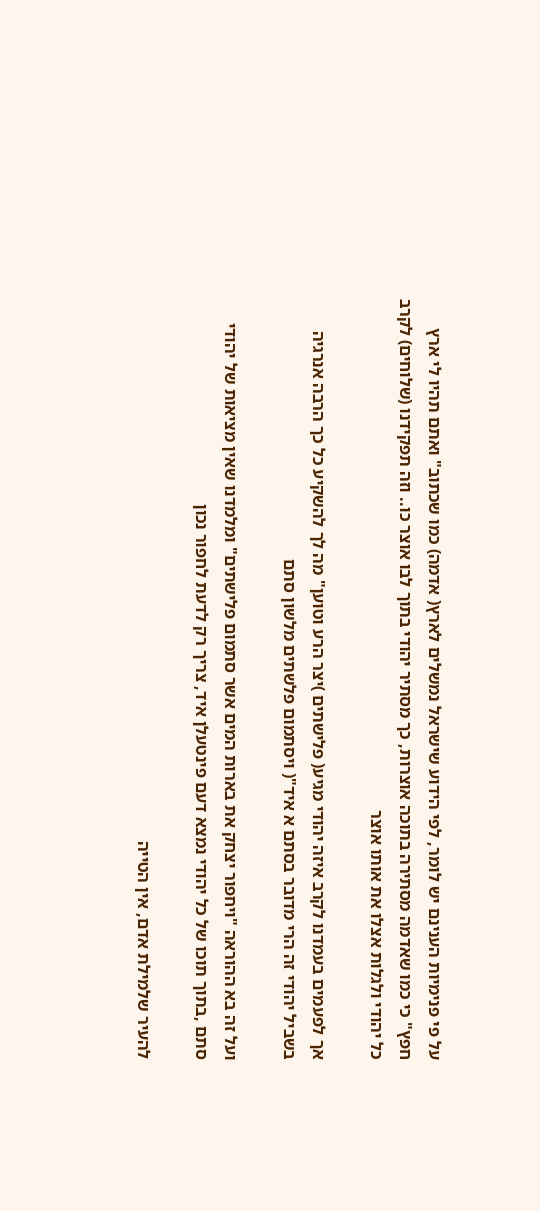על פי פנימיות הענינם יש לומר, לפי הידוע שישראל נמשלים לארץ( אדמה) כמו שכתוב" ואתם תהיו לי ארץ חפץ" כי כמו שאדמה מסתירה בתוכה אוצרות, כך מסתיר יהודי בתוך לבו אוצר כו.. וזה תפקידנו (שלוחים) לקרב כל יהודי ולגלות אצלו את אותו אוצר

אך לפעמים בעמדנו לקרב איזה יהודי מגיע( פלישתים )יצר הרע וטוען" מה לך להשקיע כל כך הרבה אנרגיה בשביל יהודי זה הרי מדובר בסתם א איד"( ויסתמום פלשתים מלשון סתם

ועל זה בא ההוראה "ויחפור יצחק את בארות המים אשר סתמום פלישתים" ומלמדנו שאין מציאות של יהודי סתם ,בתוך תוכו של כל יהודי נמצא דעם פינטעלן איד, צריך רק לדעת לחפור נכון

להעיר שלמילת אדם, אין הטייה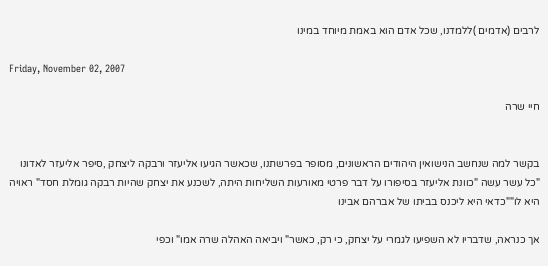לרבים (אדמים )ללמדנו, שכל אדם הוא באמת מיוחד במינו

Friday, November 02, 2007

חיי שרה


בקשר למה שנחשב הנישואין היהודים הראשונים, מסופר בפרשתנו, שכאשר הגיעו אליעזר ורבקה ליצחק ,סיפר אליעזר לאדונו "כל עשר עשה "כוונת אליעזר בסיפורו על דבר פרטי מאורעות השליחות היתה, לשכנע את יצחק שהיות רבקה גומלת חסד" ראויה היא לו""כדאי היא ליכנס בביתו של אברהם אבינו

אך כנראה, שדבריו לא השפיעו לגמרי על יצחק, כי רק, כאשר" ויביאה האהלה שרה אמו" וכפי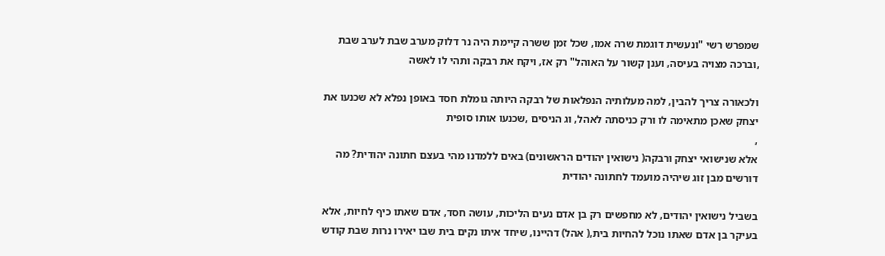שמפרש רשי "ונעשית דוגמת שרה אמו, שכל זמן ששרה קיימת היה נר דלוק מערב שבת לערב שבת ,וברכה מצויה בעיסה, וענן קשור על האוהל" רק אז, ויקח את רבקה ותהי לו לאשה

ולכאורה צריך להבין, למה מעלותיה הנפלאות של רבקה היותה גומלת חסד באופן נפלא לא שכנעו את יצחק שאכן מתאימה לו ורק כניסתה לאהל, וג הניסים ,שכנעו אותו סופית
,
אלא שנישואי יצחק ורבקה( נישואין יהודים הראשונים) באים ללמדנו מהי בעצם חתונה יהודית? מה דורשים מבן זוג שיהיה מועמד לחתונה יהודית

בשביל נישואין יהודים, לא מחפשים רק בן אדם נעים הליכות, עושה חסד, אדם שאתו כיף לחיות, אלא בעיקר בן אדם שאתו נוכל להחיות בית,( אהל) דהיינו, שיחד איתו נקים בית שבו יאירו נרות שבת קודש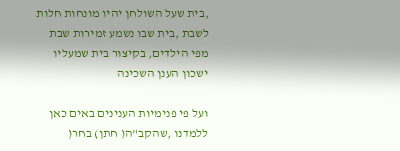,בית שעל השולחן יהיו מונחות חלות לשבת ,בית שבו נשמע זמירות שבת מפי הילדים, בקיצור בית שמעליו ישכון הענן השכינה

ועל פי פנימיות הענינים באים כאן ללמדנו ,שהקב"ה( חתן) בחר(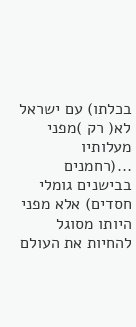בכלתו) עם ישראל לא( רק )מפני מעלותיו ...(רחמנים בבישנים גומלי חסדים) אלא מפני היותו מסוגל להחיות את העולם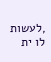,לעשות לו ית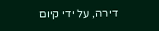דירה, על ידי קיום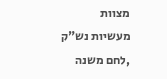מצוות מעשיות נש"ק ,לחם משנה